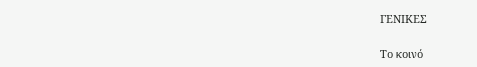ΓΕΝΙΚΕΣ

Το κοινό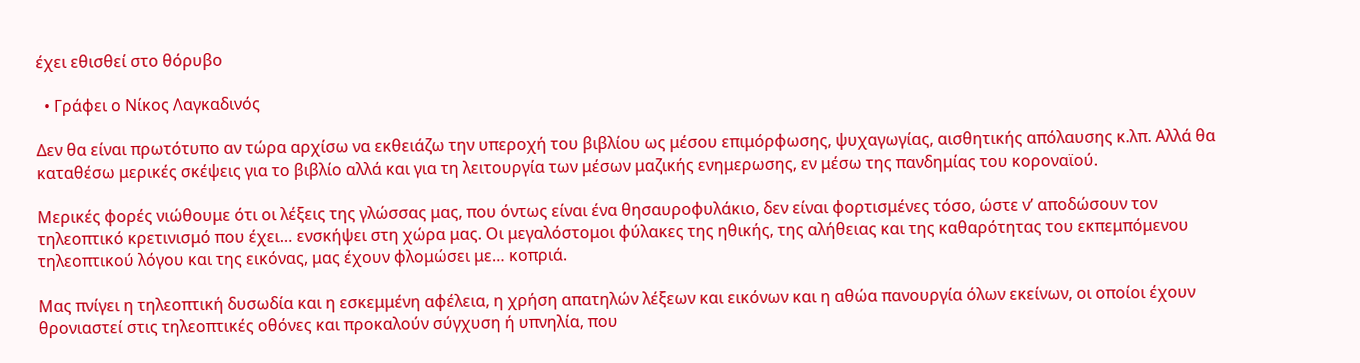έχει εθισθεί στο θόρυβο

  • Γράφει ο Νίκος Λαγκαδινός

Δεν θα είναι πρωτότυπο αν τώρα αρχίσω να εκθειάζω την υπεροχή του βιβλίου ως μέσου επιμόρφωσης, ψυχαγωγίας, αισθητικής απόλαυσης κ.λπ. Αλλά θα καταθέσω μερικές σκέψεις για το βιβλίο αλλά και για τη λειτουργία των μέσων μαζικής ενημερωσης, εν μέσω της πανδημίας του κοροναϊού.

Μερικές φορές νιώθουμε ότι οι λέξεις της γλώσσας μας, που όντως είναι ένα θησαυροφυλάκιο, δεν είναι φορτισμένες τόσο, ώστε ν’ αποδώσουν τον τηλεοπτικό κρετινισμό που έχει… ενσκήψει στη χώρα μας. Οι μεγαλόστομοι φύλακες της ηθικής, της αλήθειας και της καθαρότητας του εκπεμπόμενου τηλεοπτικού λόγου και της εικόνας, μας έχουν φλομώσει με… κοπριά.

Μας πνίγει η τηλεοπτική δυσωδία και η εσκεμμένη αφέλεια, η χρήση απατηλών λέξεων και εικόνων και η αθώα πανουργία όλων εκείνων, οι οποίοι έχουν θρονιαστεί στις τηλεοπτικές οθόνες και προκαλούν σύγχυση ή υπνηλία, που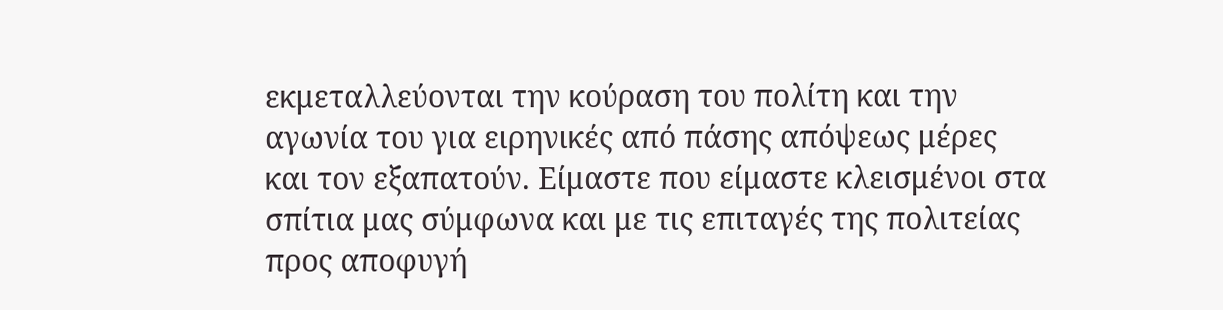εκμεταλλεύονται την κούραση του πολίτη και την αγωνία του για ειρηνικές από πάσης απόψεως μέρες και τον εξαπατούν. Είμαστε που είμαστε κλεισμένοι στα σπίτια μας σύμφωνα και με τις επιταγές της πολιτείας προς αποφυγή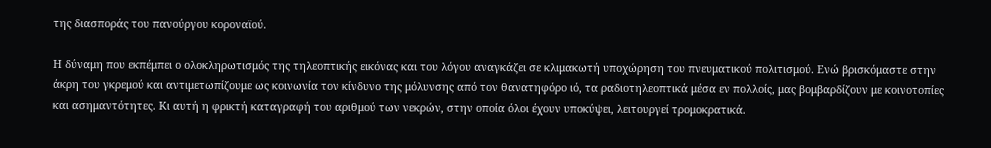της διασποράς του πανούργου κοροναϊού.

Η δύναμη που εκπέμπει ο ολοκληρωτισμός της τηλεοπτικής εικόνας και του λόγου αναγκάζει σε κλιμακωτή υποχώρηση του πνευματικού πολιτισμού. Ενώ βρισκόμαστε στην άκρη του γκρεμού και αντιμετωπίζουμε ως κοινωνία τον κίνδυνο της μόλυνσης από τον θανατηφόρο ιό, τα ραδιοτηλεοπτικά μέσα εν πολλοίς, μας βομβαρδίζουν με κοινοτοπίες και ασημαντότητες. Κι αυτή η φρικτή καταγραφή του αριθμού των νεκρών, στην οποία όλοι έχουν υποκύψει, λειτουργεί τρομοκρατικά.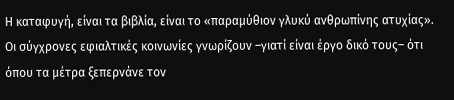Η καταφυγή, είναι τα βιβλία, είναι το «παραμύθιον γλυκύ ανθρωπίνης ατυχίας». Οι σύγχρονες εφιαλτικές κοινωνίες γνωρίζουν –γιατί είναι έργο δικό τους– ότι όπου τα μέτρα ξεπερνάνε τον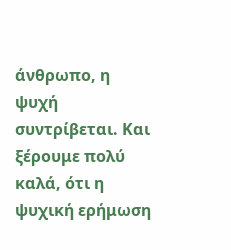άνθρωπο, η ψυχή συντρίβεται. Και ξέρουμε πολύ καλά, ότι η ψυχική ερήμωση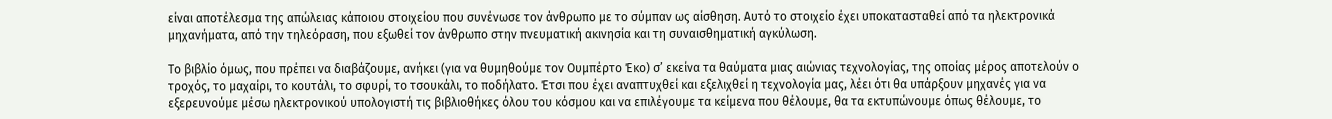είναι αποτέλεσμα της απώλειας κάποιου στοιχείου που συνένωσε τον άνθρωπο με το σύμπαν ως αίσθηση. Αυτό το στοιχείο έχει υποκατασταθεί από τα ηλεκτρονικά μηχανήματα, από την τηλεόραση, που εξωθεί τον άνθρωπο στην πνευματική ακινησία και τη συναισθηματική αγκύλωση.

Το βιβλίο όμως, που πρέπει να διαβάζουμε, ανήκει (για να θυμηθούμε τον Ουμπέρτο Έκο) σ’ εκείνα τα θαύματα μιας αιώνιας τεχνολογίας, της οποίας μέρος αποτελούν ο τροχός, το μαχαίρι, το κουτάλι, το σφυρί, το τσουκάλι, το ποδήλατο. Έτσι που έχει αναπτυχθεί και εξελιχθεί η τεχνολογία μας, λέει ότι θα υπάρξουν μηχανές για να εξερευνούμε μέσω ηλεκτρονικού υπολογιστή τις βιβλιοθήκες όλου του κόσμου και να επιλέγουμε τα κείμενα που θέλουμε, θα τα εκτυπώνουμε όπως θέλουμε, το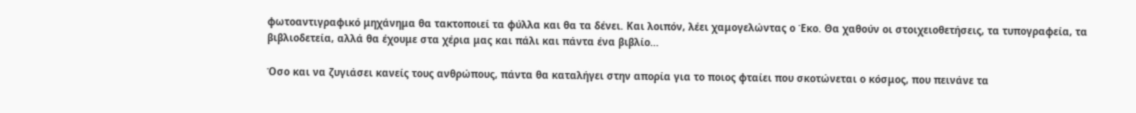φωτοαντιγραφικό μηχάνημα θα τακτοποιεί τα φύλλα και θα τα δένει. Και λοιπόν, λέει χαμογελώντας ο Έκο. Θα χαθούν οι στοιχειοθετήσεις, τα τυπογραφεία, τα βιβλιοδετεία, αλλά θα έχουμε στα χέρια μας και πάλι και πάντα ένα βιβλίο…

Όσο και να ζυγιάσει κανείς τους ανθρώπους, πάντα θα καταλήγει στην απορία για το ποιος φταίει που σκοτώνεται ο κόσμος, που πεινάνε τα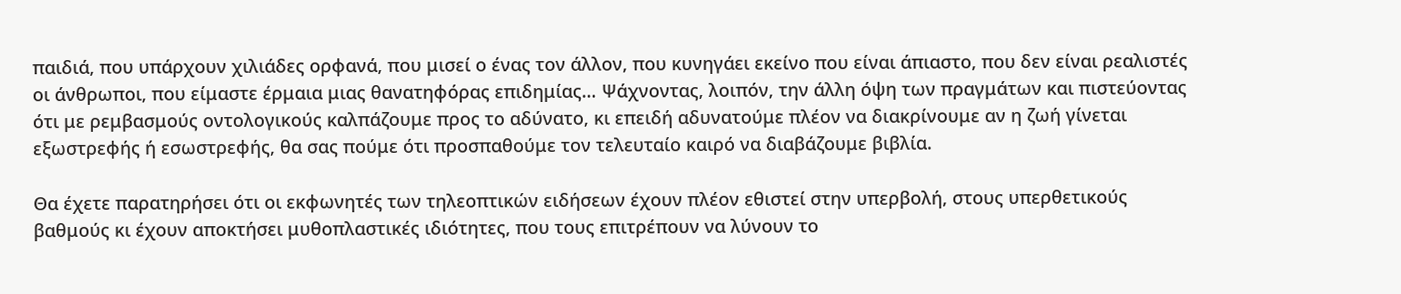παιδιά, που υπάρχουν χιλιάδες ορφανά, που μισεί ο ένας τον άλλον, που κυνηγάει εκείνο που είναι άπιαστο, που δεν είναι ρεαλιστές οι άνθρωποι, που είμαστε έρμαια μιας θανατηφόρας επιδημίας… Ψάχνοντας, λοιπόν, την άλλη όψη των πραγμάτων και πιστεύοντας ότι με ρεμβασμούς οντολογικούς καλπάζουμε προς το αδύνατο, κι επειδή αδυνατούμε πλέον να διακρίνουμε αν η ζωή γίνεται εξωστρεφής ή εσωστρεφής, θα σας πούμε ότι προσπαθούμε τον τελευταίο καιρό να διαβάζουμε βιβλία.

Θα έχετε παρατηρήσει ότι οι εκφωνητές των τηλεοπτικών ειδήσεων έχουν πλέον εθιστεί στην υπερβολή, στους υπερθετικούς βαθμούς κι έχουν αποκτήσει μυθοπλαστικές ιδιότητες, που τους επιτρέπουν να λύνουν το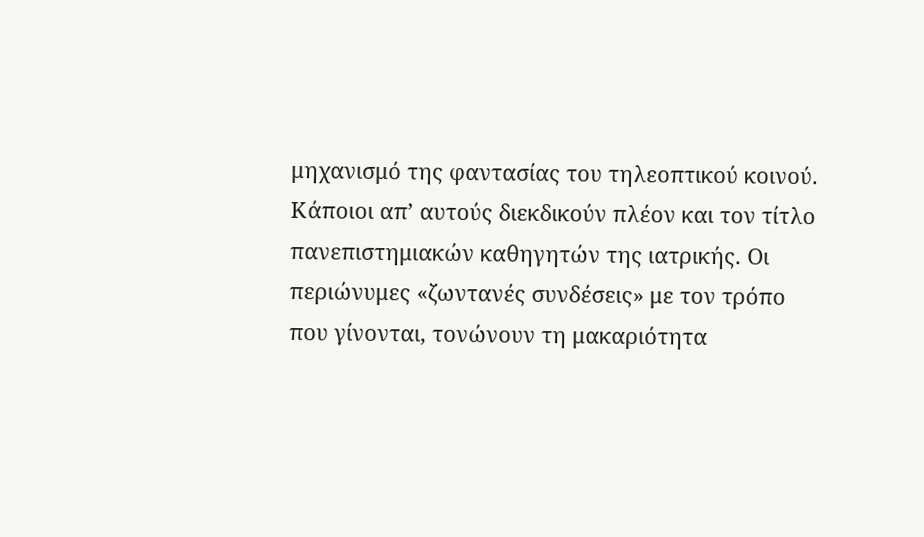μηχανισμό της φαντασίας του τηλεοπτικού κοινού. Κάποιοι απ’ αυτούς διεκδικούν πλέον και τον τίτλο πανεπιστημιακών καθηγητών της ιατρικής. Οι περιώνυμες «ζωντανές συνδέσεις» με τον τρόπο που γίνονται, τονώνουν τη μακαριότητα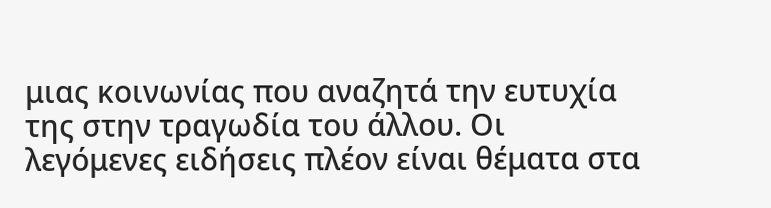μιας κοινωνίας που αναζητά την ευτυχία της στην τραγωδία του άλλου. Οι λεγόμενες ειδήσεις πλέον είναι θέματα στα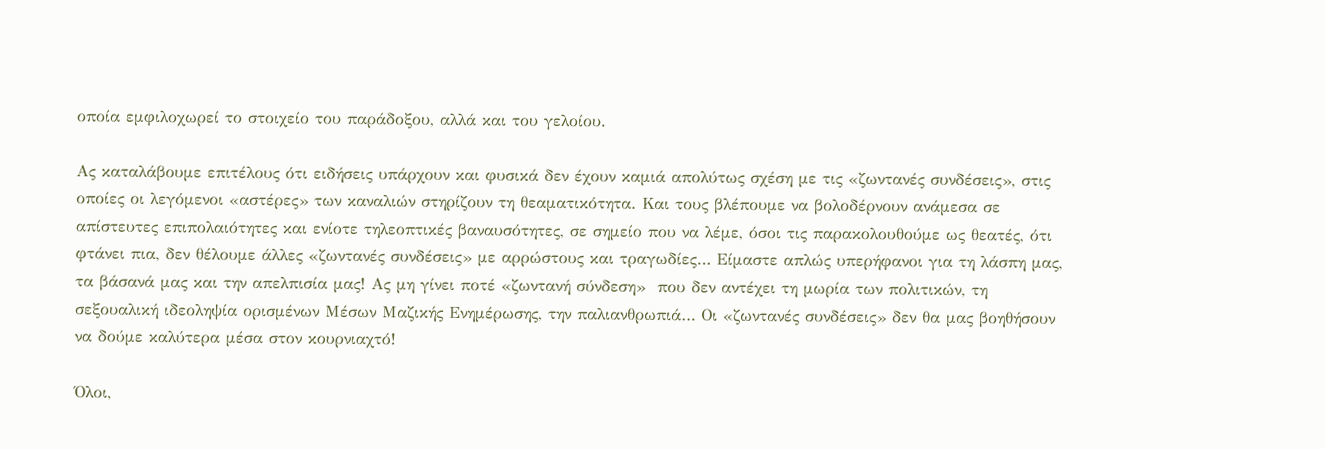οποία εμφιλοχωρεί το στοιχείο του παράδοξου, αλλά και του γελοίου.

Ας καταλάβουμε επιτέλους ότι ειδήσεις υπάρχουν και φυσικά δεν έχουν καμιά απολύτως σχέση με τις «ζωντανές συνδέσεις», στις οποίες οι λεγόμενοι «αστέρες» των καναλιών στηρίζουν τη θεαματικότητα. Και τους βλέπουμε να βολοδέρνουν ανάμεσα σε απίστευτες επιπολαιότητες και ενίοτε τηλεοπτικές βαναυσότητες, σε σημείο που να λέμε, όσοι τις παρακολουθούμε ως θεατές, ότι φτάνει πια, δεν θέλουμε άλλες «ζωντανές συνδέσεις» με αρρώστους και τραγωδίες… Είμαστε απλώς υπερήφανοι για τη λάσπη μας, τα βάσανά μας και την απελπισία μας! Ας μη γίνει ποτέ «ζωντανή σύνδεση»  που δεν αντέχει τη μωρία των πολιτικών, τη σεξουαλική ιδεοληψία ορισμένων Μέσων Μαζικής Ενημέρωσης, την παλιανθρωπιά… Οι «ζωντανές συνδέσεις» δεν θα μας βοηθήσουν να δούμε καλύτερα μέσα στον κουρνιαχτό!

Όλοι,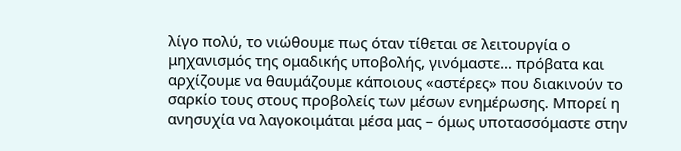λίγο πολύ, το νιώθουμε πως όταν τίθεται σε λειτουργία ο μηχανισμός της ομαδικής υποβολής, γινόμαστε… πρόβατα και αρχίζουμε να θαυμάζουμε κάποιους «αστέρες» που διακινούν το σαρκίο τους στους προβολείς των μέσων ενημέρωσης. Μπορεί η ανησυχία να λαγοκοιμάται μέσα μας – όμως υποτασσόμαστε στην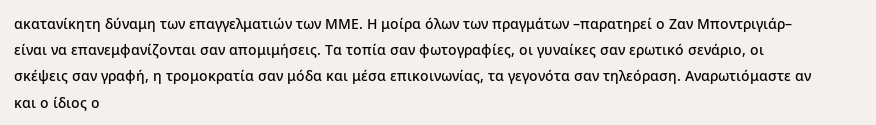ακατανίκητη δύναμη των επαγγελματιών των ΜΜΕ. Η μοίρα όλων των πραγμάτων –παρατηρεί ο Ζαν Μποντριγιάρ– είναι να επανεμφανίζονται σαν απομιμήσεις. Τα τοπία σαν φωτογραφίες, οι γυναίκες σαν ερωτικό σενάριο, οι σκέψεις σαν γραφή, η τρομοκρατία σαν μόδα και μέσα επικοινωνίας, τα γεγονότα σαν τηλεόραση. Αναρωτιόμαστε αν και ο ίδιος ο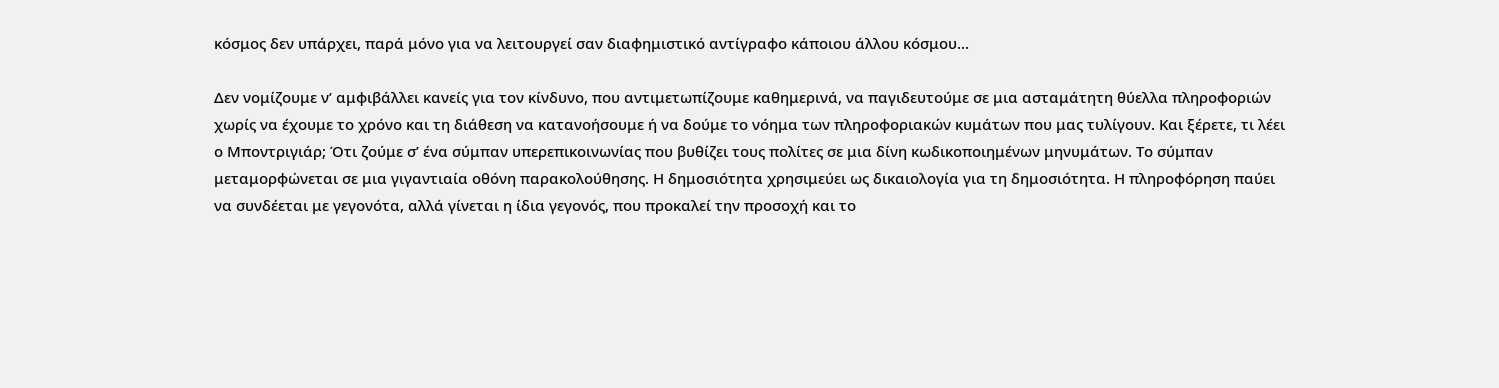κόσμος δεν υπάρχει, παρά μόνο για να λειτουργεί σαν διαφημιστικό αντίγραφο κάποιου άλλου κόσμου…

Δεν νομίζουμε ν’ αμφιβάλλει κανείς για τον κίνδυνο, που αντιμετωπίζουμε καθημερινά, να παγιδευτούμε σε μια ασταμάτητη θύελλα πληροφοριών χωρίς να έχουμε το χρόνο και τη διάθεση να κατανοήσουμε ή να δούμε το νόημα των πληροφοριακών κυμάτων που μας τυλίγουν. Και ξέρετε, τι λέει ο Μποντριγιάρ; Ότι ζούμε σ’ ένα σύμπαν υπερεπικοινωνίας που βυθίζει τους πολίτες σε μια δίνη κωδικοποιημένων μηνυμάτων. Το σύμπαν μεταμορφώνεται σε μια γιγαντιαία οθόνη παρακολούθησης. Η δημοσιότητα χρησιμεύει ως δικαιολογία για τη δημοσιότητα. Η πληροφόρηση παύει να συνδέεται με γεγονότα, αλλά γίνεται η ίδια γεγονός, που προκαλεί την προσοχή και το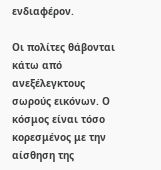ενδιαφέρον.

Οι πολίτες θάβονται κάτω από ανεξέλεγκτους σωρούς εικόνων. Ο κόσμος είναι τόσο κορεσμένος με την αίσθηση της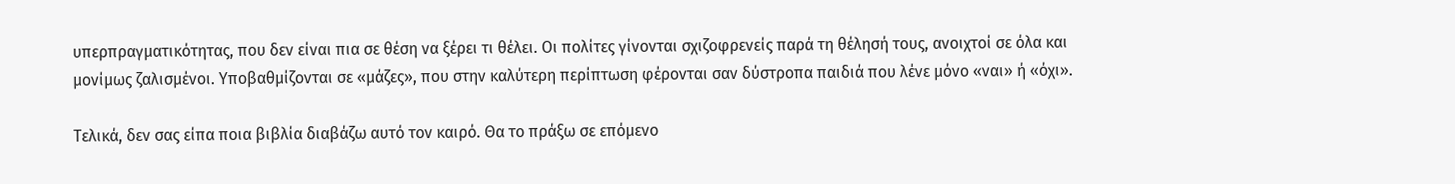υπερπραγματικότητας, που δεν είναι πια σε θέση να ξέρει τι θέλει. Οι πολίτες γίνονται σχιζοφρενείς παρά τη θέλησή τους, ανοιχτοί σε όλα και μονίμως ζαλισμένοι. Υποβαθμίζονται σε «μάζες», που στην καλύτερη περίπτωση φέρονται σαν δύστροπα παιδιά που λένε μόνο «ναι» ή «όχι».

Τελικά, δεν σας είπα ποια βιβλία διαβάζω αυτό τον καιρό. Θα το πράξω σε επόμενο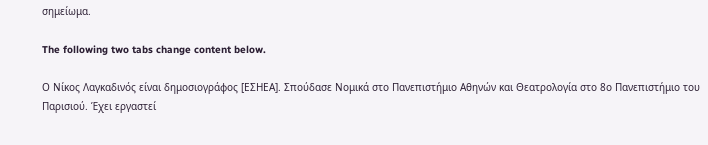σημείωμα.

The following two tabs change content below.

Ο Νίκος Λαγκαδινός είναι δημοσιογράφος [ΕΣΗΕΑ]. Σπούδασε Νομικά στο Πανεπιστήμιο Αθηνών και Θεατρολογία στο 8ο Πανεπιστήμιο του Παρισιού. Έχει εργαστεί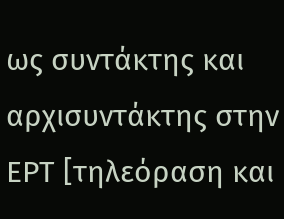ως συντάκτης και αρχισυντάκτης στην ΕΡΤ [τηλεόραση και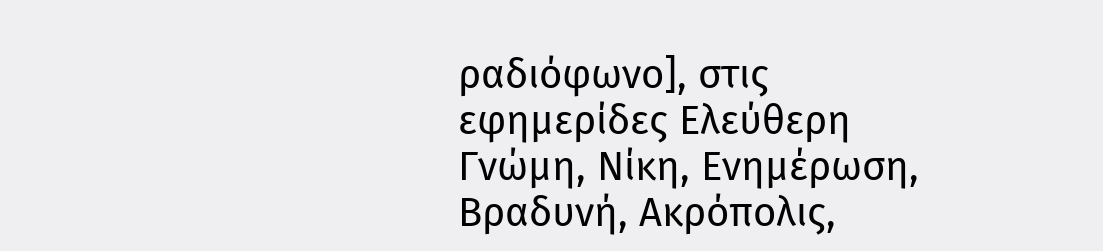ραδιόφωνο], στις εφημερίδες Ελεύθερη Γνώμη, Νίκη, Ενημέρωση, Βραδυνή, Ακρόπολις,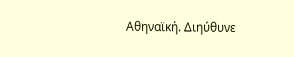Αθηναϊκή. Διηύθυνε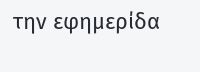την εφημερίδα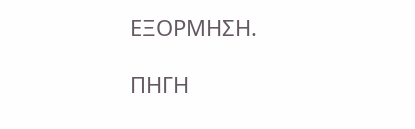ΕΞΟΡΜΗΣΗ.

ΠΗΓΗ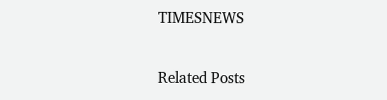TIMESNEWS

Related Posts